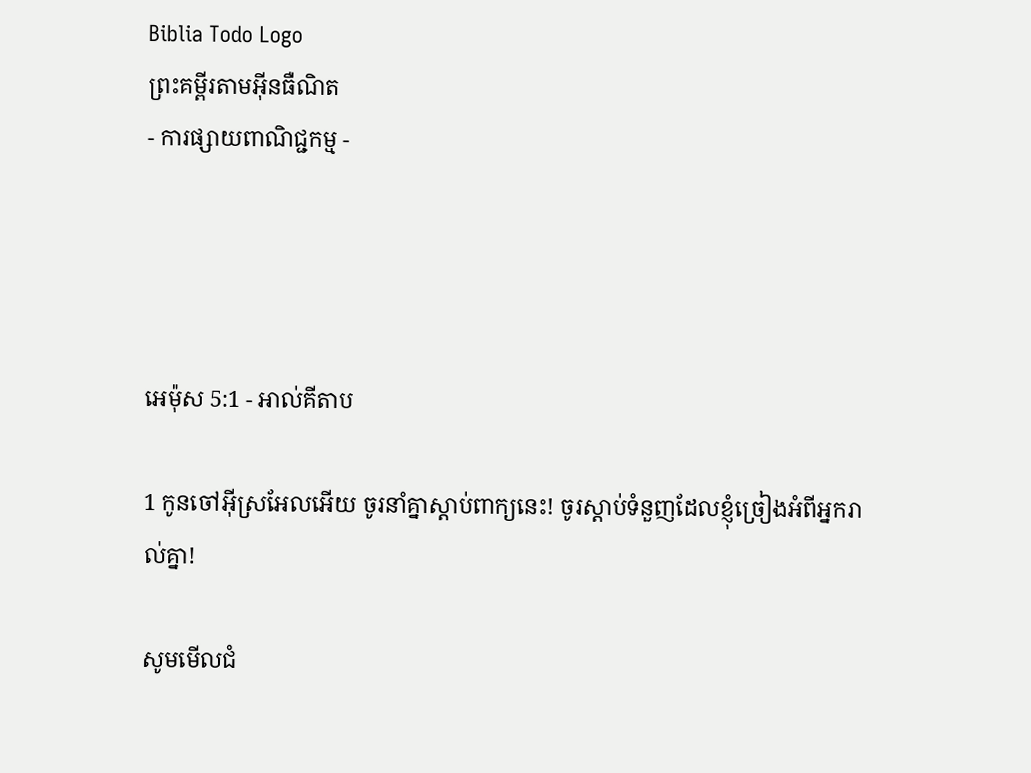Biblia Todo Logo
ព្រះគម្ពីរតាមអ៊ីនធឺណិត
- ការផ្សាយពាណិជ្ជកម្ម -




អេម៉ុស 5:1 - អាល់គីតាប

1 កូនចៅអ៊ីស្រ‌អែលអើយ ចូរនាំគ្នាស្ដាប់ពាក្យនេះ! ចូរស្ដាប់ទំនួញដែលខ្ញុំច្រៀងអំពីអ្នករាល់គ្នា!

សូមមើលជំ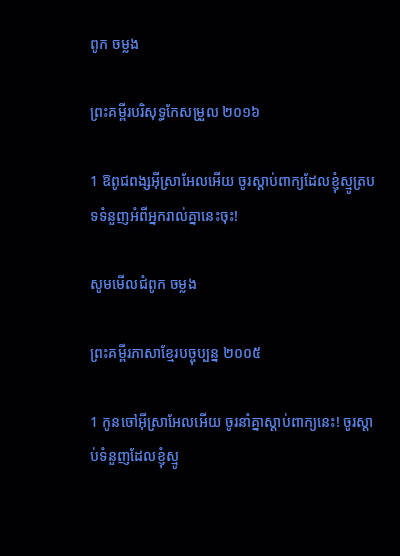ពូក ចម្លង

ព្រះគម្ពីរបរិសុទ្ធកែសម្រួល ២០១៦

1 ឱពូជ‌ពង្សអ៊ីស្រា‌អែលអើយ ចូរស្តាប់ពាក្យដែលខ្ញុំស្មូត្របទទំនួញអំពីអ្នករាល់គ្នានេះចុះ!

សូមមើលជំពូក ចម្លង

ព្រះគម្ពីរភាសាខ្មែរបច្ចុប្បន្ន ២០០៥

1 កូនចៅអ៊ីស្រា‌អែលអើយ ចូរនាំគ្នាស្ដាប់ពាក្យនេះ! ចូរស្ដាប់ទំនួញដែលខ្ញុំស្មូ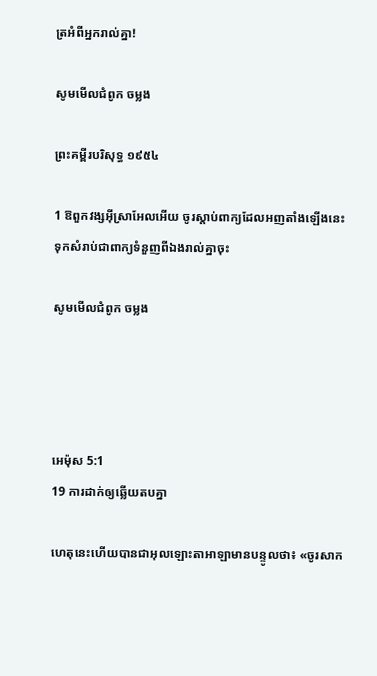ត្រអំពីអ្នករាល់គ្នា!

សូមមើលជំពូក ចម្លង

ព្រះគម្ពីរបរិសុទ្ធ ១៩៥៤

1 ឱពួកវង្សអ៊ីស្រាអែលអើយ ចូរស្តាប់ពាក្យដែលអញតាំងឡើងនេះ ទុកសំរាប់ជាពាក្យទំនួញពីឯងរាល់គ្នាចុះ

សូមមើលជំពូក ចម្លង




អេម៉ុស 5:1
19 ការដាក់ឲ្យឆ្លើយតបគ្នា

ហេតុនេះហើយបានជាអុលឡោះ‌តាអាឡាមានបន្ទូលថា៖ «ចូរសាក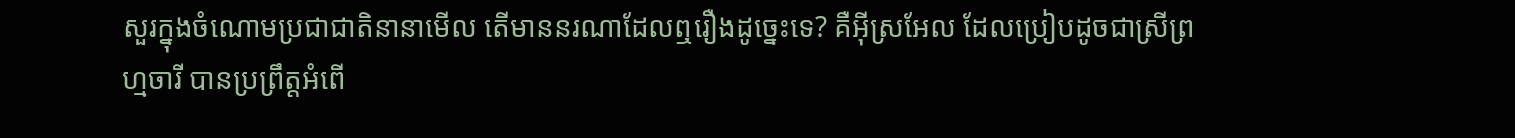សួរក្នុងចំណោមប្រជា‌ជាតិនានាមើល តើមាននរណាដែលឮរឿងដូច្នេះទេ? គឺអ៊ីស្រ‌អែល ដែលប្រៀបដូចជាស្រីព្រហ្មចារី បានប្រព្រឹត្តអំពើ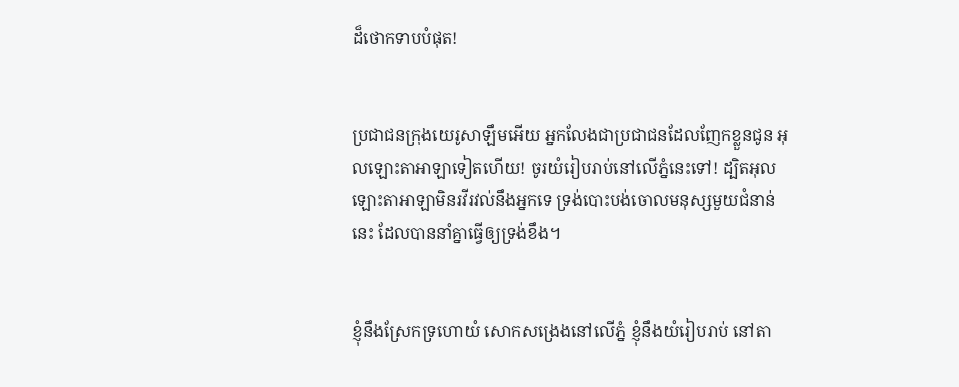ដ៏ថោកទាបបំផុត!


ប្រជា‌ជនក្រុងយេរូ‌សាឡឹមអើយ អ្នកលែងជាប្រជា‌ជនដែលញែកខ្លួនជូន អុលឡោះ‌តាអាឡាទៀតហើយ! ចូរយំរៀបរាប់នៅលើភ្នំនេះទៅ! ដ្បិតអុលឡោះ‌តាអាឡាមិនរវី‌រវល់នឹងអ្នកទេ ទ្រង់បោះបង់ចោលមនុស្សមួយជំនាន់នេះ ដែលបាននាំគ្នាធ្វើឲ្យទ្រង់ខឹង។


ខ្ញុំនឹងស្រែកទ្រហោយំ សោកសង្រេងនៅលើភ្នំ ខ្ញុំនឹងយំរៀបរាប់ នៅតា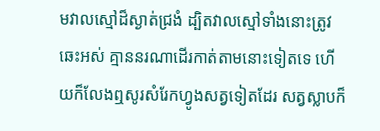មវាលស្មៅដ៏ស្ងាត់ជ្រងំ ដ្បិតវាលស្មៅទាំងនោះត្រូវឆេះអស់ គ្មាននរណាដើរកាត់តាមនោះទៀតទេ ហើយក៏លែងឮសូរសំរែកហ្វូងសត្វទៀតដែរ សត្វស្លាបក៏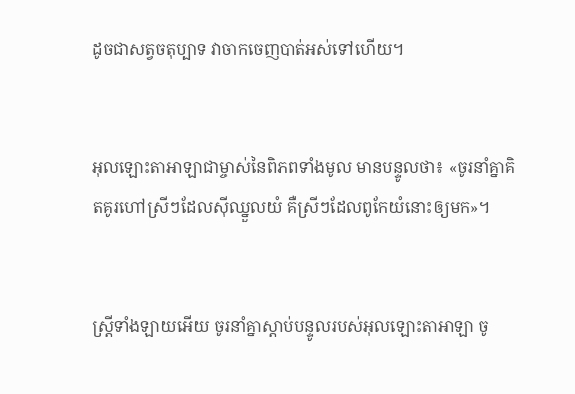ដូចជាសត្វចតុប្បាទ វាចាកចេញបាត់អស់ទៅហើយ។


អុលឡោះ‌តាអាឡាជាម្ចាស់នៃពិភពទាំងមូល មានបន្ទូលថា៖ «ចូរនាំគ្នាគិត‌គូរហៅស្រីៗដែលស៊ីឈ្នួលយំ គឺស្រីៗដែលពូកែយំនោះឲ្យមក»។


ស្ត្រីទាំង‌ឡាយអើយ ចូរនាំគ្នាស្ដាប់បន្ទូលរបស់អុលឡោះ‌តាអាឡា ចូ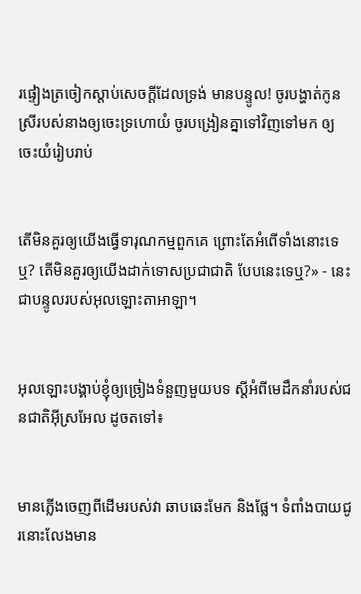រផ្ទៀងត្រចៀកស្ដាប់សេចក្ដីដែលទ្រង់ មានបន្ទូល! ចូរបង្ហាត់កូនស្រីរបស់នាងឲ្យចេះទ្រហោយំ ចូរបង្រៀនគ្នាទៅវិញទៅមក ឲ្យចេះយំរៀបរាប់


តើមិនគួរឲ្យយើងធ្វើទារុណ‌កម្មពួកគេ ព្រោះតែអំពើទាំងនោះទេឬ? តើមិនគួរឲ្យយើងដាក់ទោសប្រជា‌ជាតិ បែបនេះទេឬ?» - នេះជាបន្ទូលរបស់អុលឡោះ‌តាអាឡា។


អុលឡោះបង្គាប់ខ្ញុំឲ្យច្រៀងទំនួញមួយបទ ស្ដីអំពីមេដឹកនាំរបស់ជន‌ជាតិអ៊ីស្រ‌អែល ដូចតទៅ៖


មានភ្លើងចេញពីដើមរបស់វា ឆាប‌ឆេះមែក និងផ្លែ។ ទំពាំង‌បាយជូរនោះលែងមាន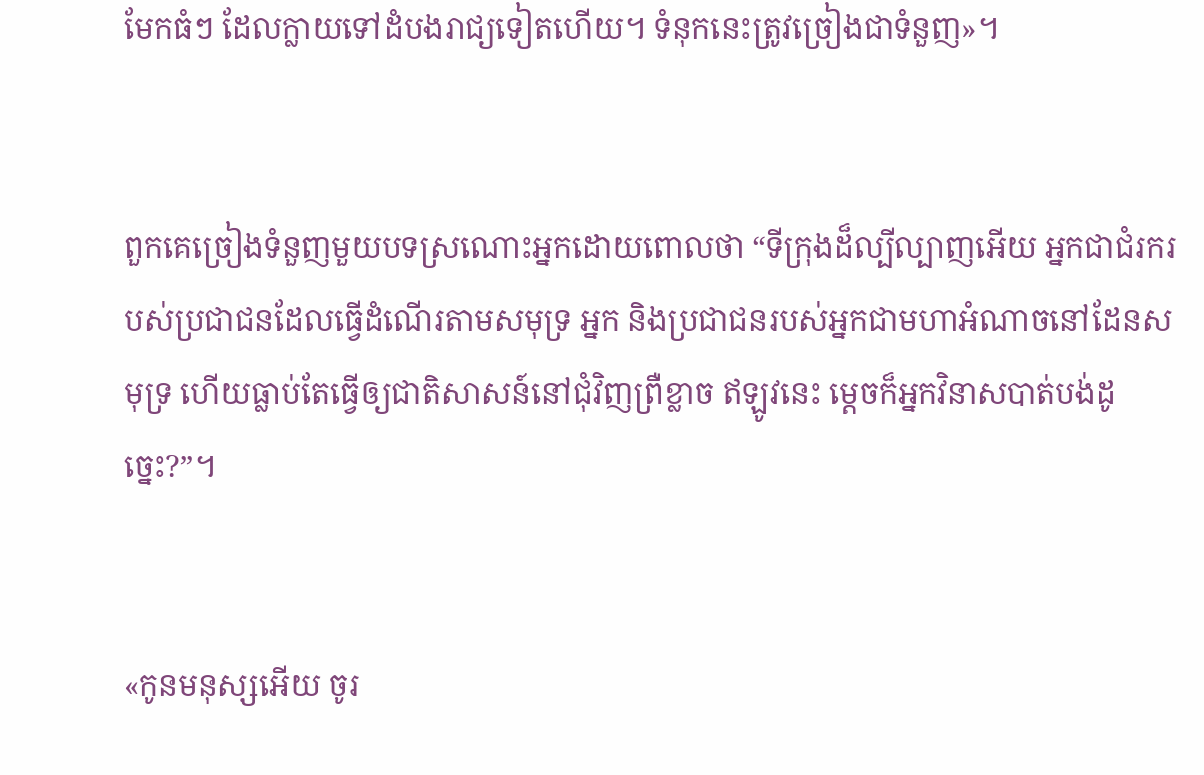មែកធំៗ ដែលក្លាយទៅដំបងរាជ្យទៀតហើយ។ ទំនុកនេះត្រូវច្រៀងជាទំនួញ»។


ពួកគេច្រៀងទំនួញមួយបទស្រណោះអ្នកដោយពោលថា “ទីក្រុងដ៏ល្បី‌ល្បាញអើយ អ្នកជាជំរករបស់ប្រជា‌ជនដែលធ្វើដំណើរតាមសមុទ្រ អ្នក និងប្រជា‌ជនរបស់អ្នកជាមហាអំណាចនៅដែនសមុទ្រ ហើយធ្លាប់តែធ្វើឲ្យជាតិសាសន៍នៅជុំ‌វិញព្រឺខ្លាច ឥឡូវនេះ ម្ដេចក៏អ្នកវិនាសបាត់បង់ដូច្នេះ?”។


«កូនមនុស្សអើយ ចូរ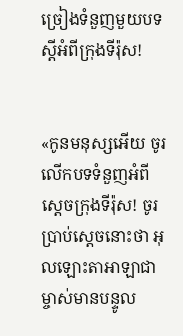ច្រៀងទំនួញមួយបទស្ដីអំពីក្រុងទីរ៉ុស!


«កូនមនុស្សអើយ ចូរលើកបទទំនួញអំពីស្ដេចក្រុងទីរ៉ុស! ចូរប្រាប់ស្ដេចនោះថា អុលឡោះ‌តាអាឡាជាម្ចាស់មានបន្ទូល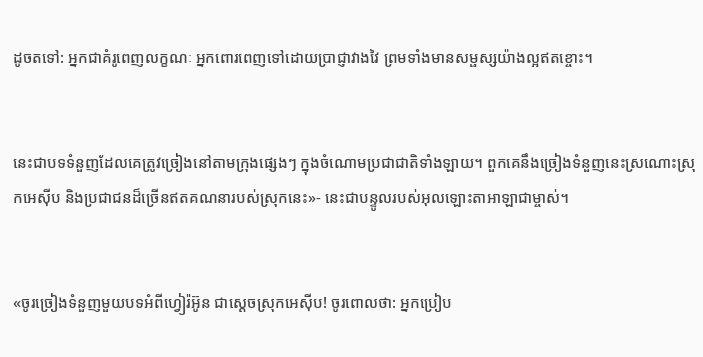ដូចតទៅ: អ្នកជាគំរូពេញលក្ខណៈ អ្នកពោរ‌ពេញទៅដោយប្រាជ្ញាវាង‌វៃ ព្រមទាំងមានសម្ផស្សយ៉ាងល្អឥតខ្ចោះ។


នេះជាបទទំនួញដែលគេត្រូវច្រៀងនៅតាមក្រុងផ្សេងៗ ក្នុងចំណោមប្រជា‌ជាតិទាំង‌ឡាយ។ ពួកគេនឹងច្រៀងទំនួញនេះស្រណោះស្រុកអេស៊ីប និងប្រជា‌ជនដ៏ច្រើនឥតគណនារបស់ស្រុកនេះ»- នេះជាបន្ទូលរបស់អុលឡោះ‌តាអាឡាជាម្ចាស់។


«ចូរច្រៀងទំនួញមួយបទអំពីហ្វៀរ៉‌អ៊ូន ជាស្ដេចស្រុកអេស៊ីប! ចូរពោលថា: អ្នកប្រៀប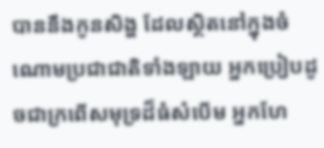បាននឹងកូនសិង្ហ ដែលស្ថិតនៅក្នុងចំណោមប្រជា‌ជាតិទាំង‌ឡាយ អ្នកប្រៀបដូចជាក្រពើសមុទ្រដ៏ធំសំបើម អ្នកហែ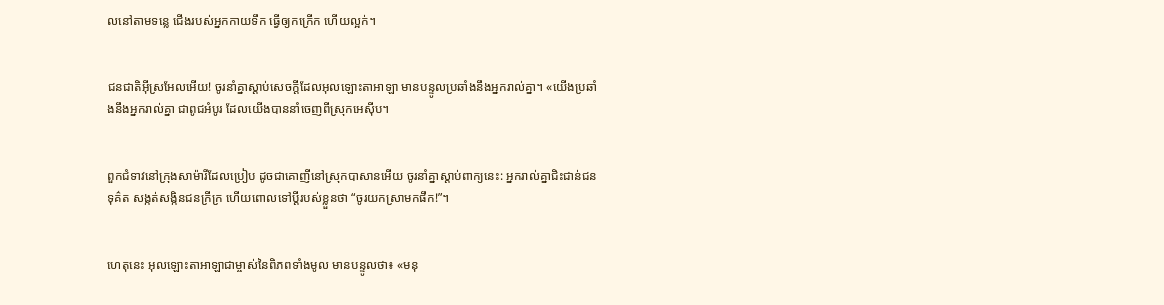លនៅតាមទន្លេ ជើងរបស់អ្នកកាយទឹក ធ្វើឲ្យកក្រើក ហើយល្អក់។


ជន‌ជាតិអ៊ីស្រ‌អែលអើយ! ចូរនាំគ្នាស្ដាប់សេចក្ដីដែលអុលឡោះ‌តាអាឡា មានបន្ទូលប្រឆាំងនឹងអ្នករាល់គ្នា។ «យើងប្រឆាំងនឹងអ្នករាល់គ្នា ជាពូជអំបូរ ដែលយើងបាននាំចេញពីស្រុកអេស៊ីប។


ពួកជំទាវនៅក្រុងសាម៉ារីដែលប្រៀប ដូចជាគោញីនៅស្រុកបាសានអើយ ចូរនាំគ្នាស្ដាប់ពាក្យនេះ: អ្នករាល់គ្នាជិះ‌ជាន់ជនទុគ៌ត សង្កត់‌សង្កិនជនក្រីក្រ ហើយពោលទៅប្ដីរបស់ខ្លួនថា “ចូរយកស្រាមកផឹក!”។


ហេតុនេះ អុលឡោះ‌តាអាឡាជាម្ចាស់នៃពិភពទាំងមូល មានបន្ទូលថា៖ «មនុ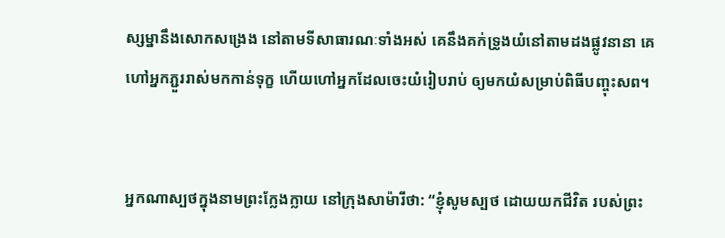ស្ស‌ម្នានឹងសោកសង្រេង នៅតាមទីសាធារណៈទាំងអស់ គេនឹងគក់ទ្រូងយំនៅតាមដងផ្លូវនានា គេហៅអ្នកភ្ជួររាស់មកកាន់ទុក្ខ ហើយហៅអ្នកដែលចេះយំរៀបរាប់ ឲ្យមកយំសម្រាប់ពិធីបញ្ចុះសព។


អ្នកណាស្បថក្នុងនាមព្រះក្លែង‌ក្លាយ នៅក្រុងសាម៉ារីថា: “ខ្ញុំសូមស្បថ ដោយយកជីវិត របស់ព្រះ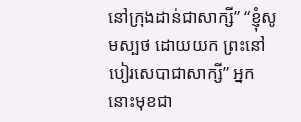នៅក្រុងដាន់ជាសាក្សី” “ខ្ញុំសូមស្បថ ដោយយក ព្រះនៅបៀរ‌សេបាជាសាក្សី” អ្នកនោះមុខជា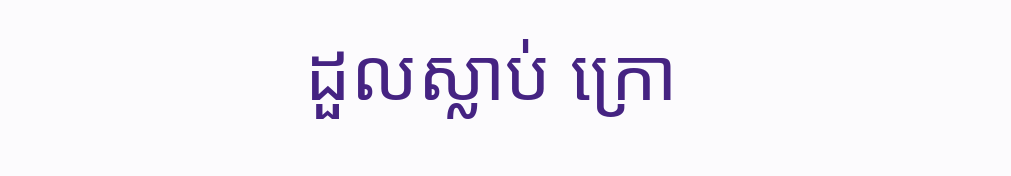ដួលស្លាប់ ក្រោ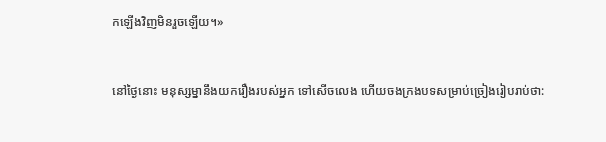កឡើងវិញមិនរួចឡើយ។»


នៅថ្ងៃនោះ មនុស្ស‌ម្នានឹងយករឿងរបស់អ្នក ទៅសើចលេង ហើយចងក្រងបទសម្រាប់ច្រៀងរៀបរាប់ថា: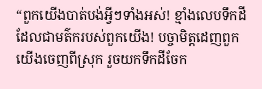“ពួកយើងបាត់បង់អ្វីៗទាំងអស់! ខ្មាំងលេបទឹកដីដែលជាមត៌ករបស់ពួកយើង! បច្ចា‌មិត្តដេញពួកយើងចេញពីស្រុក រួចយកទឹកដីចែក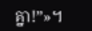គ្នា!”»។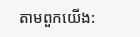តាមពួកយើង: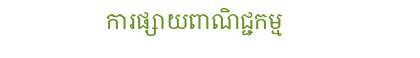ការផ្សាយពាណិជ្ជកម្ម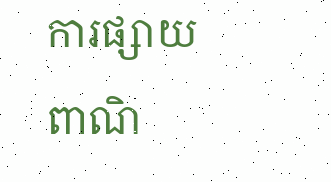ការផ្សាយពាណិ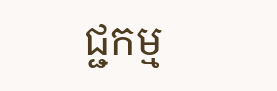ជ្ជកម្ម